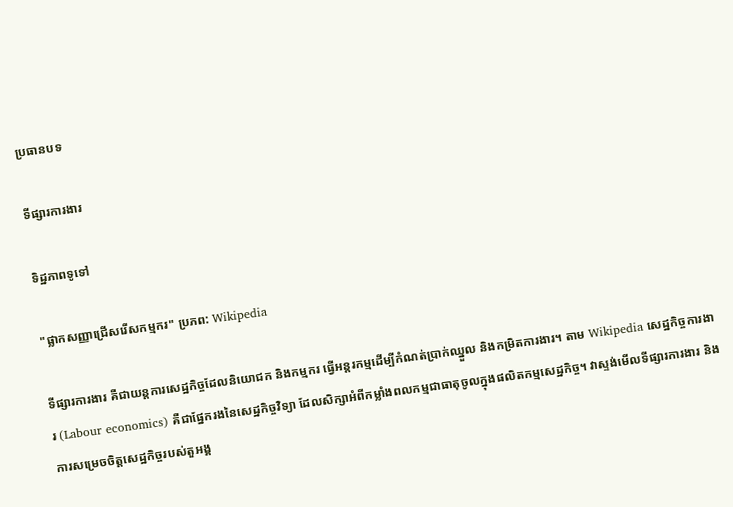ប្រធានបទ

ទីផ្សារការងារ

ទិដ្ឋភាពទូទៅ

"ផ្លាកសញ្ញាជ្រើសរើសកម្មករ" ប្រភព: Wikipedia

ទីផ្សារការងារ គឺជាយន្តការសេដ្ឋកិច្ចដែលនិយោជក និងកម្មករ ធ្វើអន្តរកម្មដើម្បីកំណត់ប្រាក់ឈ្នួល និងកម្រិតការងារ។ តាម Wikipedia សេដ្ឋកិច្ចការងារ (Labour economics) គឺជាផ្នែករងនៃសេដ្ឋកិច្ចវិទ្យា ដែលសិក្សាអំពីកម្លាំងពលកម្មជាធាតុចូលក្នុងផលិតកម្មសេដ្ឋកិច្ច។ វាស្ទង់មើលទីផ្សារការងារ និងការសម្រេចចិត្តសេដ្ឋកិច្ចរបស់តួអង្គ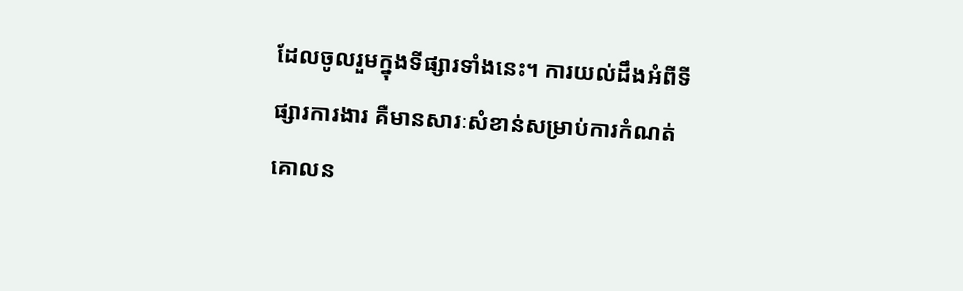ដែលចូលរួមក្នុងទីផ្សារទាំងនេះ។ ការយល់ដឹងអំពីទីផ្សារការងារ គឺមានសារៈសំខាន់សម្រាប់ការកំណត់គោលន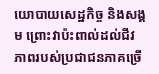យោបាយសេដ្ឋកិច្ច និងសង្គម ព្រោះវាប៉ះពាល់ដល់ជីវភាពរបស់ប្រជាជនភាគច្រើ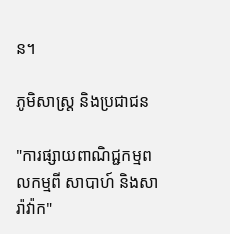ន។

ភូមិសាស្ត្រ និងប្រជាជន

"ការផ្សាយពាណិជ្ជកម្មពលកម្មពី សាបាហ៍ និងសារ៉ាវ៉ាក"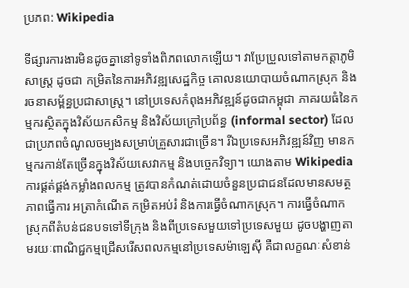ប្រភព: Wikipedia

ទីផ្សារការងារមិនដូចគ្នានៅទូទាំងពិភពលោកឡើយ។ វាប្រែប្រួលទៅតាមកត្តាភូមិសាស្ត្រ ដូចជា កម្រិតនៃការអភិវឌ្ឍសេដ្ឋកិច្ច គោលនយោបាយចំណាកស្រុក និងរចនាសម្ព័ន្ធប្រជាសាស្ត្រ។ នៅប្រទេសកំពុងអភិវឌ្ឍន៍ដូចជាកម្ពុជា ភាគរយធំនៃកម្មករស្ថិតក្នុងវិស័យកសិកម្ម និងវិស័យក្រៅប្រព័ន្ធ (informal sector) ដែលជាប្រភពចំណូលចម្បងសម្រាប់គ្រួសារជាច្រើន។ រីឯប្រទេសអភិវឌ្ឍន៍វិញ មានកម្មករកាន់តែច្រើនក្នុងវិស័យសេវាកម្ម និងបច្ចេកវិទ្យា។ យោងតាម Wikipedia ការផ្គត់ផ្គង់កម្លាំងពលកម្ម ត្រូវបានកំណត់ដោយចំនួនប្រជាជនដែលមានសមត្ថភាពធ្វើការ អត្រាកំណើត កម្រិតអប់រំ និងការធ្វើចំណាកស្រុក។ ការធ្វើចំណាកស្រុកពីតំបន់ជនបទទៅទីក្រុង និងពីប្រទេសមួយទៅប្រទេសមួយ ដូចបង្ហាញតាមរយៈពាណិជ្ជកម្មជ្រើសរើសពលកម្មនៅប្រទេសម៉ាឡេស៊ី គឺជាលក្ខណៈសំខាន់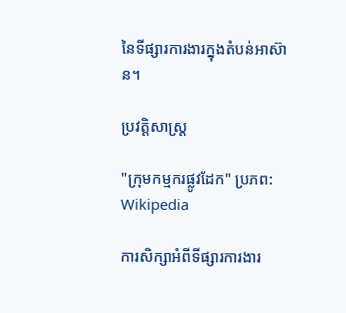នៃទីផ្សារការងារក្នុងតំបន់អាស៊ាន។

ប្រវត្តិសាស្ត្រ

"ក្រុមកម្មករផ្លូវដែក" ប្រភព: Wikipedia

ការសិក្សាអំពីទីផ្សារការងារ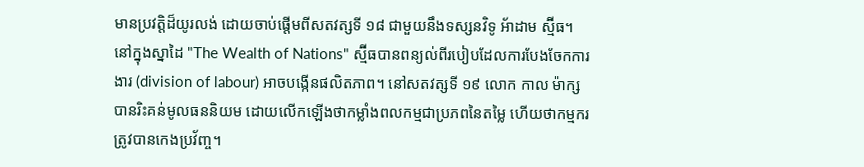មានប្រវត្តិដ៏យូរលង់ ដោយចាប់ផ្តើមពីសតវត្សទី ១៨ ជាមួយនឹងទស្សនវិទូ អ័ាដាម ស្ម៊ីធ។ នៅក្នុងស្នាដៃ "The Wealth of Nations" ស្ម៊ីធបានពន្យល់ពីរបៀបដែលការបែងចែកការងារ (division of labour) អាចបង្កើនផលិតភាព។ នៅសតវត្សទី ១៩ លោក កាល ម៉ាក្ស បានរិះគន់មូលធននិយម ដោយលើកឡើងថាកម្លាំងពលកម្មជាប្រភពនៃតម្លៃ ហើយថាកម្មករត្រូវបានកេងប្រវ័ញ្ច។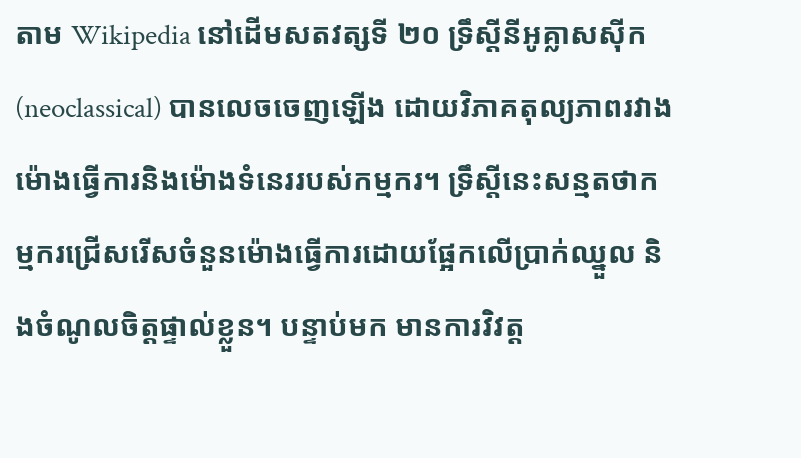តាម Wikipedia នៅដើមសតវត្សទី ២០ ទ្រឹស្តីនីអូគ្លាសស៊ីក (neoclassical) បានលេចចេញឡើង ដោយវិភាគតុល្យភាពរវាងម៉ោងធ្វើការនិងម៉ោងទំនេររបស់កម្មករ។ ទ្រឹស្តីនេះសន្មតថាកម្មករជ្រើសរើសចំនួនម៉ោងធ្វើការដោយផ្អែកលើប្រាក់ឈ្នួល និងចំណូលចិត្តផ្ទាល់ខ្លួន។ បន្ទាប់មក មានការវិវត្ត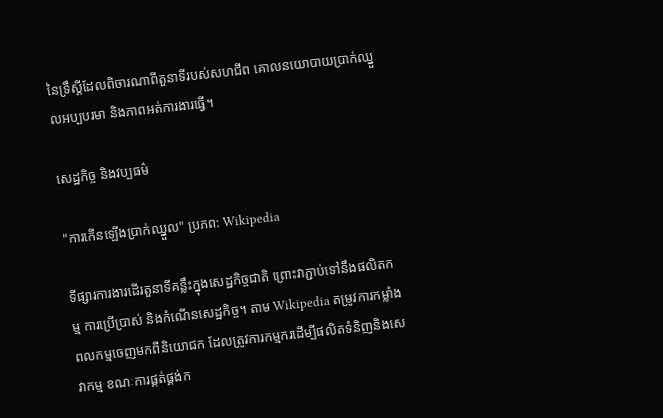នៃទ្រឹស្តីដែលពិចារណាពីតួនាទីរបស់សហជីព គោលនយោបាយប្រាក់ឈ្នួលអប្បបរមា និងភាពអត់ការងារធ្វើ។

សេដ្ឋកិច្ច និងវប្បធម៌

"ការកើនឡើងប្រាក់ឈ្នួល" ប្រភព: Wikipedia

ទីផ្សារការងារដើរតួនាទីគន្លឹះក្នុងសេដ្ឋកិច្ចជាតិ ព្រោះវាភ្ជាប់ទៅនឹងផលិតកម្ម ការប្រើប្រាស់ និងកំណើនសេដ្ឋកិច្ច។ តាម Wikipedia តម្រូវការកម្លាំងពលកម្មចេញមកពីនិយោជក ដែលត្រូវការកម្មករដើម្បីផលិតទំនិញនិងសេវាកម្ម ខណៈការផ្គត់ផ្គង់ក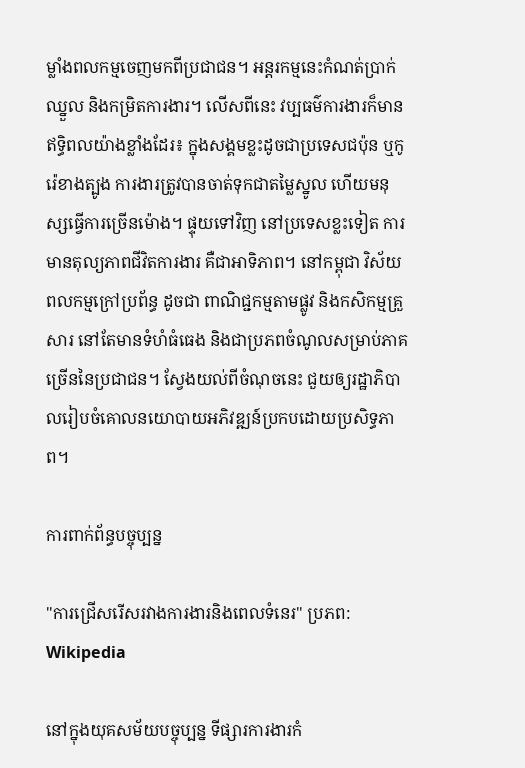ម្លាំងពលកម្មចេញមកពីប្រជាជន។ អន្តរកម្មនេះកំណត់ប្រាក់ឈ្នួល និងកម្រិតការងារ។ លើសពីនេះ វប្បធម៌ការងារក៏មានឥទ្ធិពលយ៉ាងខ្លាំងដែរ៖ ក្នុងសង្គមខ្លះដូចជាប្រទេសជប៉ុន ឬកូរ៉េខាងត្បូង ការងារត្រូវបានចាត់ទុកជាតម្លៃស្នូល ហើយមនុស្សធ្វើការច្រើនម៉ោង។ ផ្ទុយទៅវិញ នៅប្រទេសខ្លះទៀត ការមានតុល្យភាពជីវិតការងារ គឺជាអាទិភាព។ នៅកម្ពុជា វិស័យពលកម្មក្រៅប្រព័ន្ធ ដូចជា ពាណិជ្ជកម្មតាមផ្លូវ និងកសិកម្មគ្រួសារ នៅតែមានទំហំធំធេង និងជាប្រភពចំណូលសម្រាប់ភាគច្រើននៃប្រជាជន។ ស្វែងយល់ពីចំណុចនេះ ជួយឲ្យរដ្ឋាភិបាលរៀបចំគោលនយោបាយអភិវឌ្ឍន៍ប្រកបដោយប្រសិទ្ធភាព។

ការពាក់ព័ន្ធបច្ចុប្បន្ន

"ការជ្រើសរើសរវាងការងារនិងពេលទំនេរ" ប្រភព: Wikipedia

នៅក្នុងយុគសម័យបច្ចុប្បន្ន ទីផ្សារការងារកំ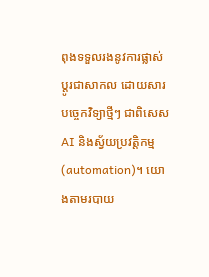ពុងទទួលរងនូវការផ្លាស់ប្តូរជាសាកល ដោយសារបច្ចេកវិទ្យាថ្មីៗ ជាពិសេស AI និងស្វ័យប្រវត្តិកម្ម (automation)។ យោងតាមរបាយ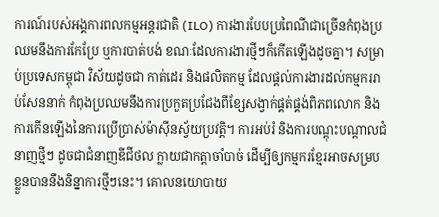ការណ៍របស់អង្គការពលកម្មអន្តរជាតិ (ILO) ការងារបែបប្រពៃណីជាច្រើនកំពុងប្រឈមនឹងការកែប្រែ ឬការបាត់បង់ ខណៈដែលការងារថ្មីៗក៏កើតឡើងដូចគ្នា។ សម្រាប់ប្រទេសកម្ពុជា វិស័យដូចជា កាត់ដេរ និងផលិតកម្ម ដែលផ្តល់ការងារដល់កម្មកររាប់សែននាក់ កំពុងប្រឈមនឹងការប្រកួតប្រជែងពីខ្សែសង្វាក់ផ្គត់ផ្គង់ពិភពលោក និងការកើនឡើងនៃការប្រើប្រាស់ម៉ាស៊ីនស្វ័យប្រវត្តិ។ ការអប់រំ និងការបណ្តុះបណ្តាលជំនាញថ្មីៗ ដូចជាជំនាញឌីជីថល ក្លាយជាកត្តាចាំបាច់ ដើម្បីឲ្យកម្មករខ្មែរអាចសម្របខ្លួនបាននឹងនិន្នាការថ្មីៗនេះ។ គោលនយោបាយ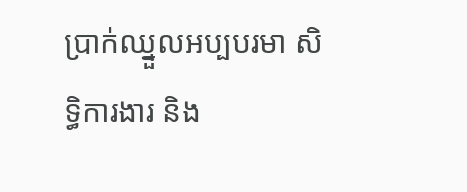ប្រាក់ឈ្នួលអប្បបរមា សិទ្ធិការងារ និង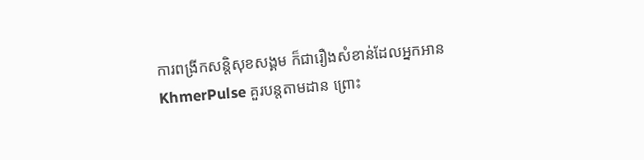ការពង្រីកសន្តិសុខសង្គម ក៏ជារឿងសំខាន់ដែលអ្នកអាន KhmerPulse គួរបន្តតាមដាន ព្រោះ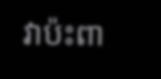វាប៉ះពា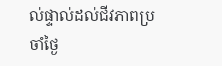ល់ផ្ទាល់ដល់ជីវភាពប្រចាំថ្ងៃ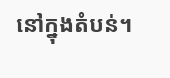នៅក្នុងតំបន់។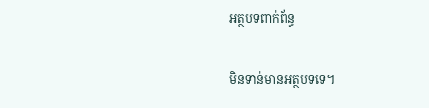អត្ថបទពាក់ព័ន្ធ

មិនទាន់មានអត្ថបទទេ។